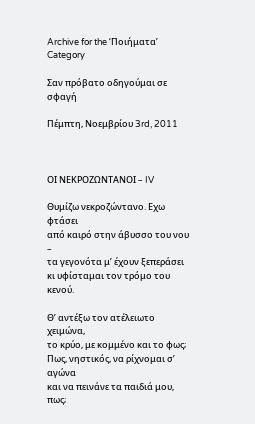Archive for the ‘Ποιήματα’ Category

Σαν πρόβατο οδηγούμαι σε σφαγή

Πέμπτη, Νοεμβρίου 3rd, 2011



ΟΙ ΝΕΚΡΟΖΩΝΤΑΝΟΙ – IV

Θυμίζω νεκροζώντανο. Εχω φτάσει
από καιρό στην άβυσσο του νου –
τα γεγονότα μ’ έχουν ξεπεράσει
κι υφίσταμαι τον τρόμο του κενού.

Θ’ αντέξω τον ατέλειωτο χειμώνα,
το κρύο, με κομμένο και το φως;
Πως, νηστικός, να ρίχνομαι σ’ αγώνα
και να πεινάνε τα παιδιά μου, πως;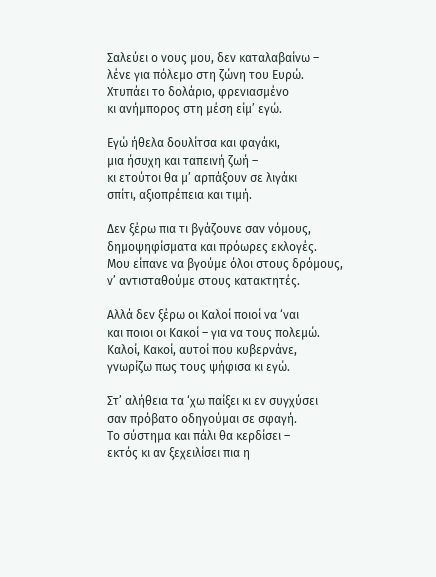Σαλεύει ο νους μου, δεν καταλαβαίνω –
λένε για πόλεμο στη ζώνη του Ευρώ.
Χτυπάει το δολάριο, φρενιασμένο
κι ανήμπορος στη μέση είμ’ εγώ.

Εγώ ήθελα δουλίτσα και φαγάκι,
μια ήσυχη και ταπεινή ζωή –
κι ετούτοι θα μ’ αρπάξουν σε λιγάκι
σπίτι, αξιοπρέπεια και τιμή.

Δεν ξέρω πια τι βγάζουνε σαν νόμους,
δημοψηφίσματα και πρόωρες εκλογές.
Μου είπανε να βγούμε όλοι στους δρόμους,
ν’ αντισταθούμε στους κατακτητές.

Αλλά δεν ξέρω οι Καλοί ποιοί να ‘ναι
και ποιοι οι Κακοί – για να τους πολεμώ.
Καλοί, Κακοί, αυτοί που κυβερνάνε,
γνωρίζω πως τους ψήφισα κι εγώ.

Στ’ αλήθεια τα ‘χω παίξει κι εν συγχύσει
σαν πρόβατο οδηγούμαι σε σφαγή.
Το σύστημα και πάλι θα κερδίσει –
εκτός κι αν ξεχειλίσει πια η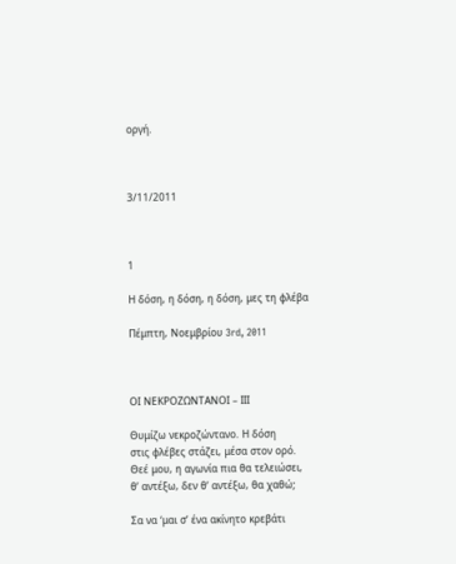οργή.



3/11/2011



1

Η δόση, η δόση, η δόση, μες τη φλέβα

Πέμπτη, Νοεμβρίου 3rd, 2011



ΟΙ ΝΕΚΡΟΖΩΝΤΑΝΟΙ – ΙΙI

Θυμίζω νεκροζώντανο. Η δόση
στις φλέβες στάζει, μέσα στον ορό.
Θεέ μου, η αγωνία πια θα τελειώσει,
θ’ αντέξω, δεν θ’ αντέξω, θα χαθώ;

Σα να ‘μαι σ’ ένα ακίνητο κρεβάτι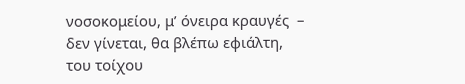νοσοκομείου, μ’ όνειρα κραυγές  –
δεν γίνεται, θα βλέπω εφιάλτη,
του τοίχου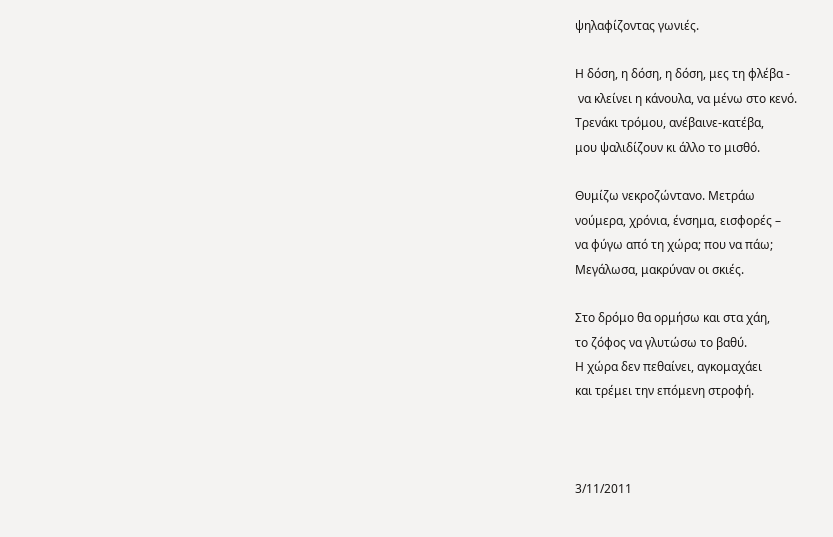ψηλαφίζοντας γωνιές.

Η δόση, η δόση, η δόση, μες τη φλέβα -
 να κλείνει η κάνουλα, να μένω στο κενό.
Τρενάκι τρόμου, ανέβαινε-κατέβα,
μου ψαλιδίζουν κι άλλο το μισθό.

Θυμίζω νεκροζώντανο. Μετράω
νούμερα, χρόνια, ένσημα, εισφορές –
να φύγω από τη χώρα; που να πάω;
Μεγάλωσα, μακρύναν οι σκιές.

Στο δρόμο θα ορμήσω και στα χάη,
το ζόφος να γλυτώσω το βαθύ.
Η χώρα δεν πεθαίνει, αγκομαχάει
και τρέμει την επόμενη στροφή.



3/11/2011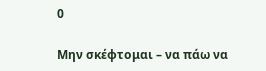0

Μην σκέφτομαι – να πάω να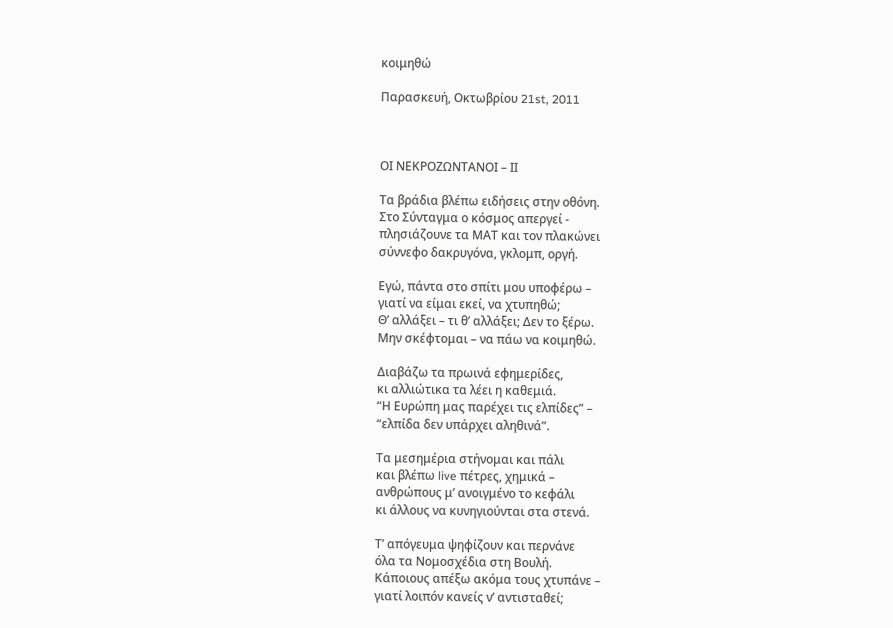κοιμηθώ

Παρασκευή, Οκτωβρίου 21st, 2011



ΟΙ ΝΕΚΡΟΖΩΝΤΑΝΟΙ – ΙΙ

Τα βράδια βλέπω ειδήσεις στην οθόνη.
Στο Σύνταγμα ο κόσμος απεργεί -
πλησιάζουνε τα ΜΑΤ και τον πλακώνει
σύννεφο δακρυγόνα, γκλομπ, οργή.

Εγώ, πάντα στο σπίτι μου υποφέρω –
γιατί να είμαι εκεί, να χτυπηθώ;
Θ’ αλλάξει – τι θ’ αλλάξει; Δεν το ξέρω.
Μην σκέφτομαι – να πάω να κοιμηθώ.

Διαβάζω τα πρωινά εφημερίδες,
κι αλλιώτικα τα λέει η καθεμιά.
“Η Ευρώπη μας παρέχει τις ελπίδες” –
“ελπίδα δεν υπάρχει αληθινά”.

Τα μεσημέρια στήνομαι και πάλι
και βλέπω live πέτρες, χημικά –
ανθρώπους μ’ ανοιγμένο το κεφάλι
κι άλλους να κυνηγιούνται στα στενά.

Τ’ απόγευμα ψηφίζουν και περνάνε
όλα τα Νομοσχέδια στη Βουλή.
Κάποιους απέξω ακόμα τους χτυπάνε –
γιατί λοιπόν κανείς ν’ αντισταθεί;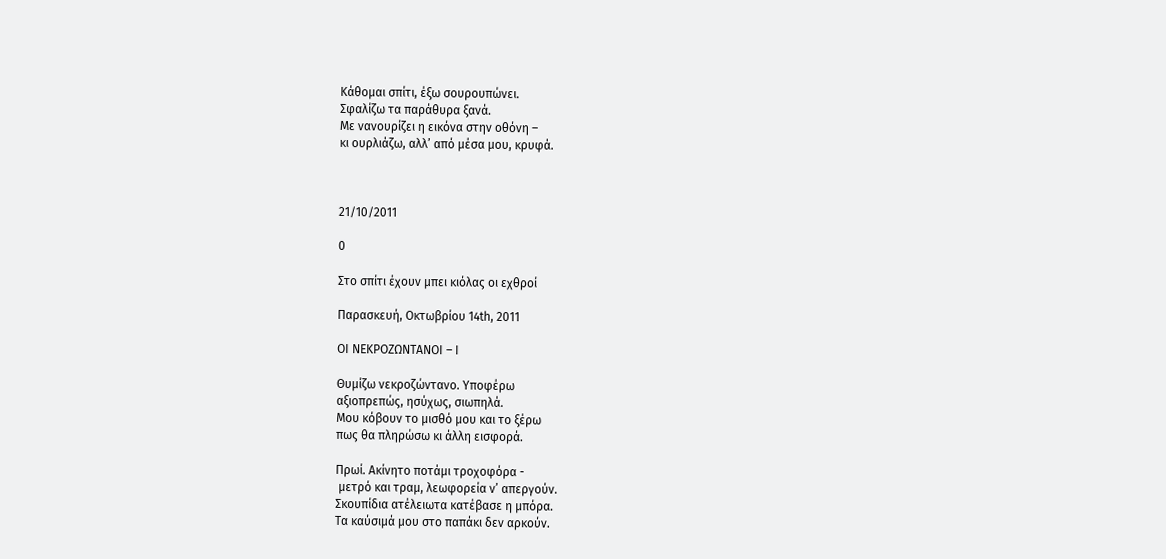Κάθομαι σπίτι, έξω σουρουπώνει.
Σφαλίζω τα παράθυρα ξανά.
Με νανουρίζει η εικόνα στην οθόνη –
κι ουρλιάζω, αλλ’ από μέσα μου, κρυφά.



21/10/2011

0

Στο σπίτι έχουν μπει κιόλας οι εχθροί

Παρασκευή, Οκτωβρίου 14th, 2011

ΟΙ ΝΕΚΡΟΖΩΝΤΑΝΟΙ – Ι

Θυμίζω νεκροζώντανο. Υποφέρω
αξιοπρεπώς, ησύχως, σιωπηλά.
Μου κόβουν το μισθό μου και το ξέρω
πως θα πληρώσω κι άλλη εισφορά.

Πρωί. Aκίνητο ποτάμι τροχοφόρα -
 μετρό και τραμ, λεωφορεία ν’ απεργούν.
Σκουπίδια ατέλειωτα κατέβασε η μπόρα.
Τα καύσιμά μου στο παπάκι δεν αρκούν.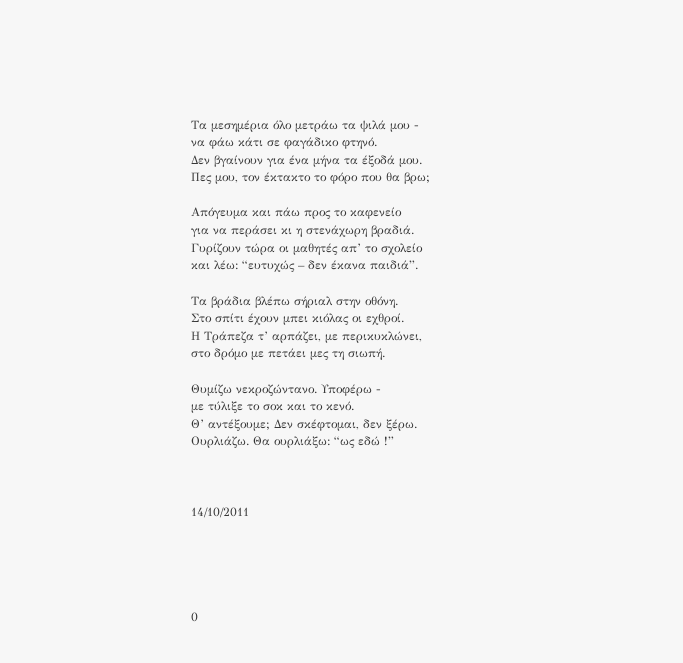Τα μεσημέρια όλο μετράω τα ψιλά μου -
να φάω κάτι σε φαγάδικο φτηνό.
Δεν βγαίνουν για ένα μήνα τα έξοδά μου.
Πες μου, τον έκτακτο το φόρο που θα βρω;

Απόγευμα και πάω προς το καφενείο
για να περάσει κι η στενάχωρη βραδιά.
Γυρίζουν τώρα οι μαθητές απ’ το σχολείο
και λέω: “ευτυχώς – δεν έκανα παιδιά”.

Τα βράδια βλέπω σήριαλ στην οθόνη.
Στο σπίτι έχουν μπει κιόλας οι εχθροί.
Η Τράπεζα τ’ αρπάζει, με περικυκλώνει,
στο δρόμο με πετάει μες τη σιωπή.

Θυμίζω νεκροζώντανο. Υποφέρω -
με τύλιξε το σοκ και το κενό.
Θ’ αντέξουμε; Δεν σκέφτομαι, δεν ξέρω.
Ουρλιάζω. Θα ουρλιάξω: “ως εδώ !”



14/10/2011





0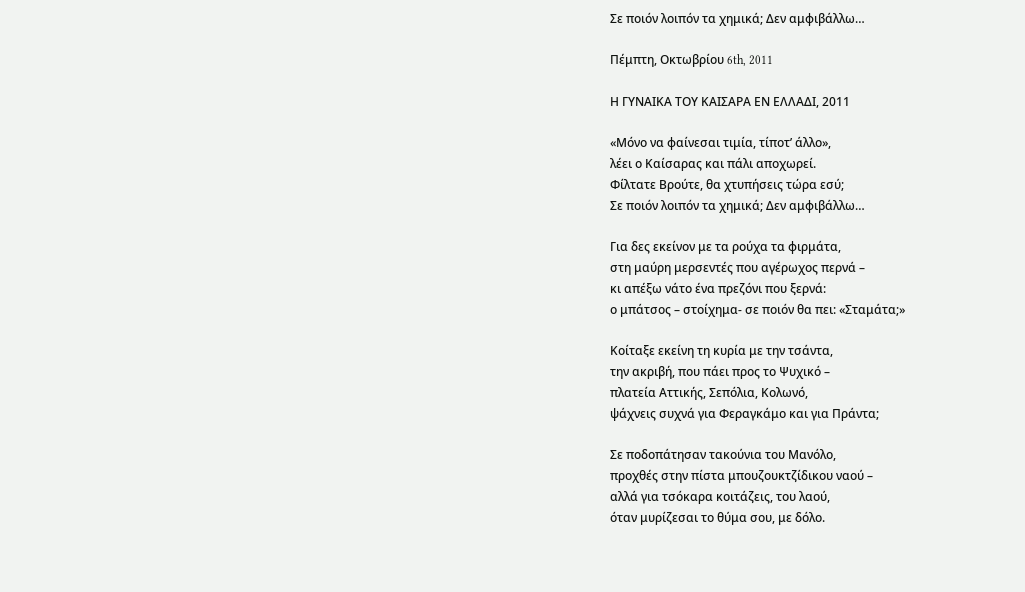Σε ποιόν λοιπόν τα χημικά; Δεν αμφιβάλλω…

Πέμπτη, Οκτωβρίου 6th, 2011

Η ΓΥΝΑΙΚΑ ΤΟΥ ΚΑΙΣΑΡΑ ΕΝ ΕΛΛΑΔΙ, 2011

«Μόνο να φαίνεσαι τιμία, τίποτ’ άλλο»,
λέει ο Καίσαρας και πάλι αποχωρεί.
Φίλτατε Βρούτε, θα χτυπήσεις τώρα εσύ;
Σε ποιόν λοιπόν τα χημικά; Δεν αμφιβάλλω…

Για δες εκείνον με τα ρούχα τα φιρμάτα,
στη μαύρη μερσεντές που αγέρωχος περνά –
κι απέξω νάτο ένα πρεζόνι που ξερνά:
ο μπάτσος – στοίχημα- σε ποιόν θα πει: «Σταμάτα;»

Κοίταξε εκείνη τη κυρία με την τσάντα,
την ακριβή, που πάει προς το Ψυχικό –
πλατεία Αττικής, Σεπόλια, Κολωνό,
ψάχνεις συχνά για Φεραγκάμο και για Πράντα;

Σε ποδοπάτησαν τακούνια του Μανόλο,
προχθές στην πίστα μπουζουκτζίδικου ναού –
αλλά για τσόκαρα κοιτάζεις, του λαού,
όταν μυρίζεσαι το θύμα σου, με δόλο.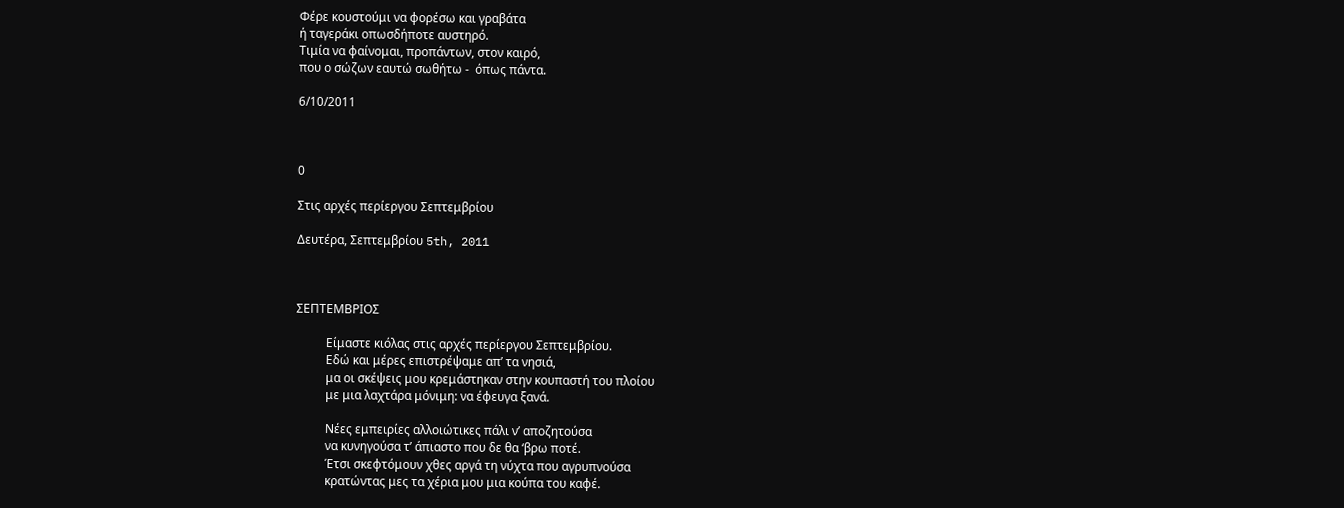Φέρε κουστούμι να φορέσω και γραβάτα
ή ταγεράκι οπωσδήποτε αυστηρό.
Τιμία να φαίνομαι, προπάντων, στον καιρό,
που ο σώζων εαυτώ σωθήτω -  όπως πάντα.

6/10/2011



0

Στις αρχές περίεργου Σεπτεμβρίου

Δευτέρα, Σεπτεμβρίου 5th, 2011



ΣΕΠΤΕΜΒΡΙΟΣ

          Είμαστε κιόλας στις αρχές περίεργου Σεπτεμβρίου.
          Εδώ και μέρες επιστρέψαμε απ’ τα νησιά,
          μα οι σκέψεις μου κρεμάστηκαν στην κουπαστή του πλοίου
          με μια λαχτάρα μόνιμη: να έφευγα ξανά.

          Νέες εμπειρίες αλλοιώτικες πάλι ν’ αποζητούσα
          να κυνηγούσα τ’ άπιαστο που δε θα ‘βρω ποτέ.
          Έτσι σκεφτόμουν χθες αργά τη νύχτα που αγρυπνούσα
          κρατώντας μες τα χέρια μου μια κούπα του καφέ.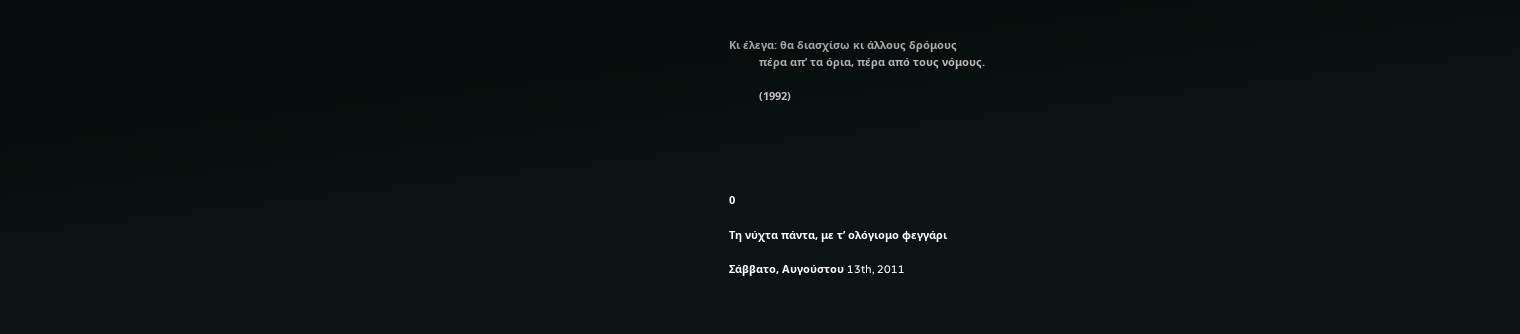Κι έλεγα: θα διασχίσω κι άλλους δρόμους
          πέρα απ’ τα όρια, πέρα από τους νόμους.

          (1992)





0

Τη νύχτα πάντα, με τ’ ολόγιομο φεγγάρι

Σάββατο, Αυγούστου 13th, 2011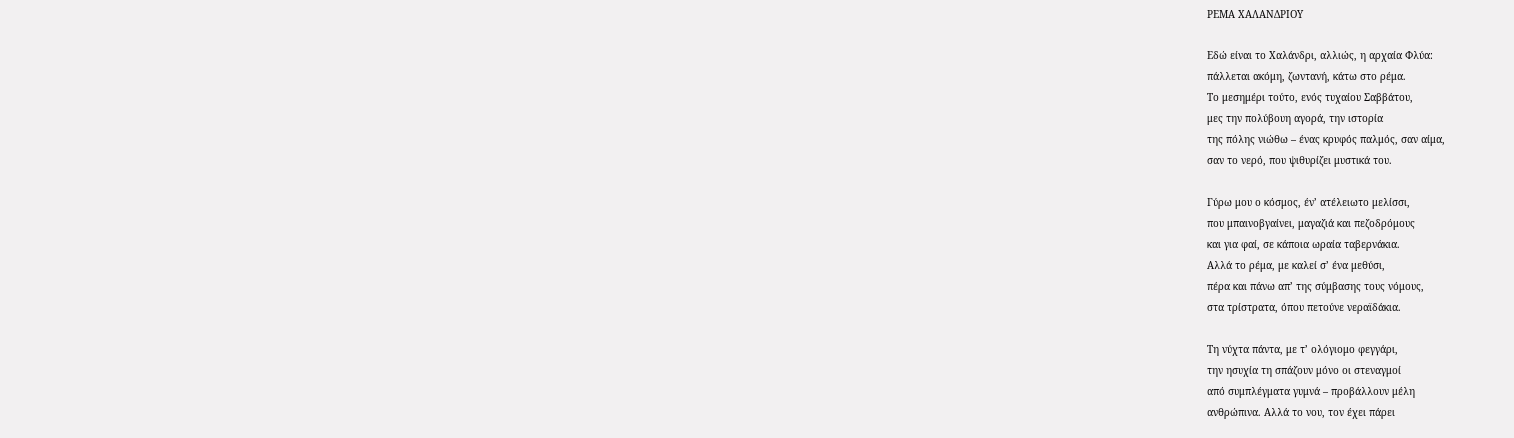ΡΕΜΑ ΧΑΛΑΝΔΡΙΟΥ

Εδώ είναι το Χαλάνδρι, αλλιώς, η αρχαία Φλύα:
πάλλεται ακόμη, ζωντανή, κάτω στο ρέμα.
Το μεσημέρι τούτο, ενός τυχαίου Σαββάτου,
μες την πολύβουη αγορά, την ιστορία
της πόλης νιώθω – ένας κρυφός παλμός, σαν αίμα,
σαν το νερό, που ψιθυρίζει μυστικά του.

Γύρω μου ο κόσμος, έν’ ατέλειωτο μελίσσι,
που μπαινοβγαίνει, μαγαζιά και πεζοδρόμους
και για φαί, σε κάποια ωραία ταβερνάκια.
Αλλά το ρέμα, με καλεί σ’ ένα μεθύσι,
πέρα και πάνω απ’ της σύμβασης τους νόμους,
στα τρίστρατα, όπου πετούνε νεραϊδάκια.

Τη νύχτα πάντα, με τ’ ολόγιομο φεγγάρι,
την ησυχία τη σπάζουν μόνο οι στεναγμοί
από συμπλέγματα γυμνά – προβάλλουν μέλη
ανθρώπινα. Αλλά το νου, τον έχει πάρει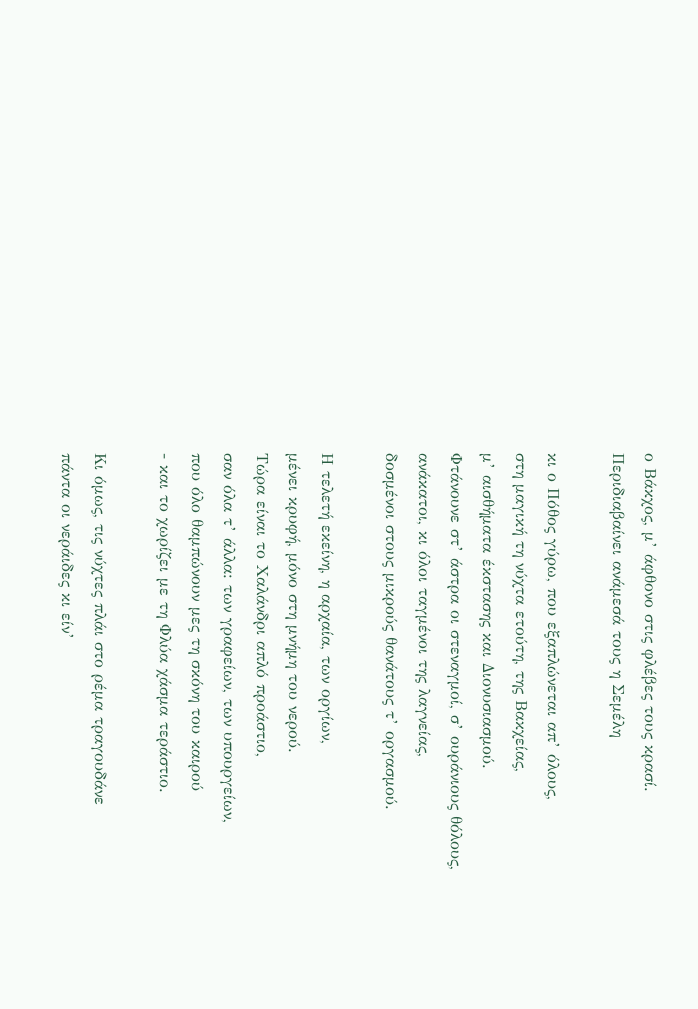ο Βάκχος, μ’ άφθονο στις φλέβες τους κρασί.
Περιδιαβαίνει ανάμεσά τους η Σεμέλη

κι ο Πόθος γύρω, που εξαπλώνεται απ’ όλους,
στη μαγική τη νύχτα ετούτη, της Βακχείας,
μ’ αισθήματα έκστασης και Διονυσιασμού.
Φτάνουνε στ’ άστρα οι στεναγμοί, σ’ ουράνιους θόλους,
ανάκατοι, κι όλοι ταγμένοι της λαγνείας,
δοσμένοι στους μικρούς θανάτους τ’ οργασμού.

Η τελετή εκείνη, η αρχαία, των οργίων,
μένει κρυφή, μόνο στη μνήμη του νερού.
Τώρα είναι το Χαλάνδρι απλό προάστιο,
σαν όλα τ’ άλλα: των γραφείων, των υπουργείων,
που όλο θαμπώνουν μες τη σκόνη του καιρού
- και το χωρίζει με τη Φλύα χάσμα τεράστιο.

Κι όμως, τις νύχτες πλάι στο ρέμα τραγουδάνε
πάντα οι νεράιδες κι είν’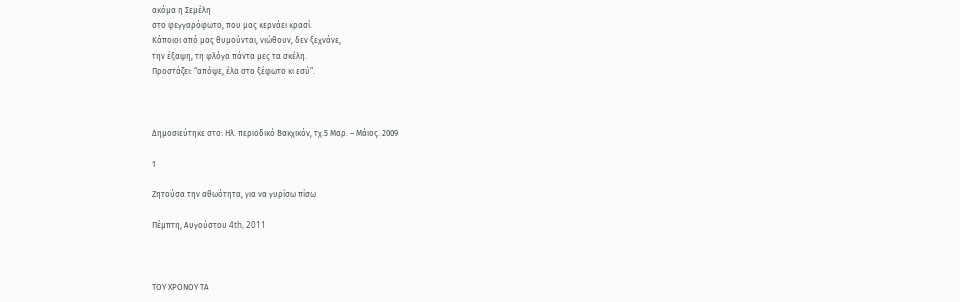ακόμα η Σεμέλη
στο φεγγαρόφωτο, που μας κερνάει κρασί.
Κάποιοι από μας θυμούνται, νιώθουν, δεν ξεχνάνε,
την έξαψη, τη φλόγα πάντα μες τα σκέλη.
Προστάζει: “απόψε, έλα στο ξέφωτο κι εσύ”.



Δημοσιεύτηκε στο: Ηλ. περιοδικό Βακχικόν, τχ.5 Μαρ. – Μάιος. 2009

1

Ζητούσα την αθωότητα, για να γυρίσω πίσω

Πέμπτη, Αυγούστου 4th, 2011



ΤΟΥ ΧΡΟΝΟΥ ΤΑ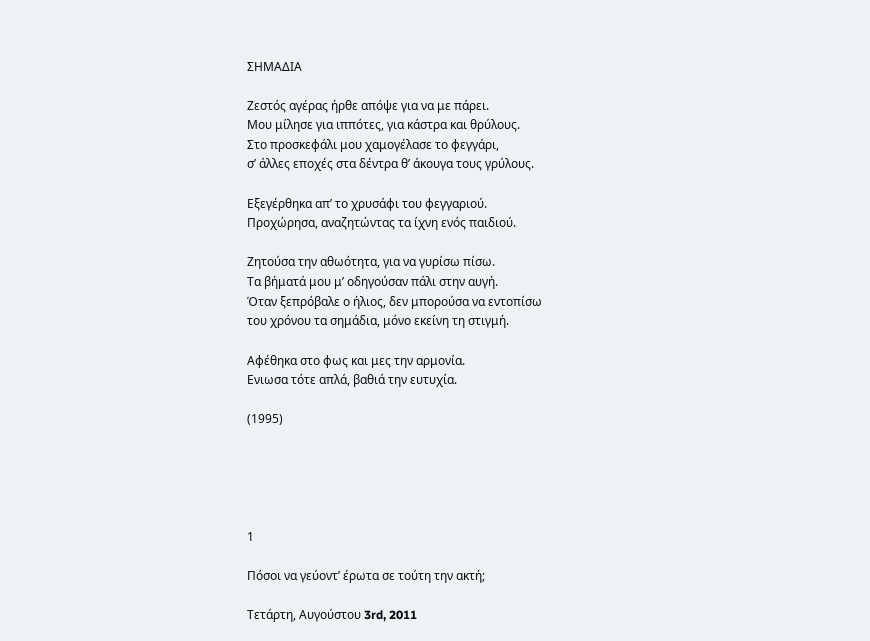ΣΗΜΑΔΙΑ

Ζεστός αγέρας ήρθε απόψε για να με πάρει.
Μου μίλησε για ιππότες, για κάστρα και θρύλους.
Στο προσκεφάλι μου χαμογέλασε το φεγγάρι,
σ’ άλλες εποχές στα δέντρα θ’ άκουγα τους γρύλους.

Εξεγέρθηκα απ’ το χρυσάφι του φεγγαριού.
Προχώρησα, αναζητώντας τα ίχνη ενός παιδιού.

Ζητούσα την αθωότητα, για να γυρίσω πίσω.
Τα βήματά μου μ’ οδηγούσαν πάλι στην αυγή.
Όταν ξεπρόβαλε ο ήλιος, δεν μπορούσα να εντοπίσω
του χρόνου τα σημάδια, μόνο εκείνη τη στιγμή.

Αφέθηκα στο φως και μες την αρμονία.
Eνιωσα τότε απλά, βαθιά την ευτυχία.

(1995)





1

Πόσοι να γεύοντ’ έρωτα σε τούτη την ακτή;

Τετάρτη, Αυγούστου 3rd, 2011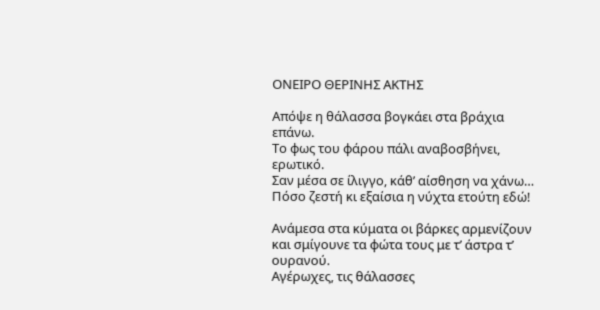ΟΝΕΙΡΟ ΘΕΡΙΝΗΣ ΑΚΤΗΣ

Απόψε η θάλασσα βογκάει στα βράχια επάνω.
Το φως του φάρου πάλι αναβοσβήνει, ερωτικό.
Σαν μέσα σε ίλιγγο, κάθ’ αίσθηση να χάνω…
Πόσο ζεστή κι εξαίσια η νύχτα ετούτη εδώ!

Ανάμεσα στα κύματα οι βάρκες αρμενίζουν
και σμίγουνε τα φώτα τους με τ’ άστρα τ’ ουρανού.
Αγέρωχες, τις θάλασσες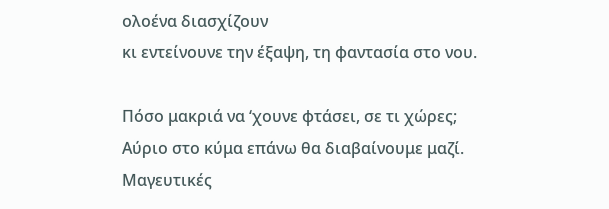ολοένα διασχίζουν
κι εντείνουνε την έξαψη, τη φαντασία στο νου.

Πόσο μακριά να ‘χουνε φτάσει, σε τι χώρες;
Αύριο στο κύμα επάνω θα διαβαίνουμε μαζί.
Μαγευτικές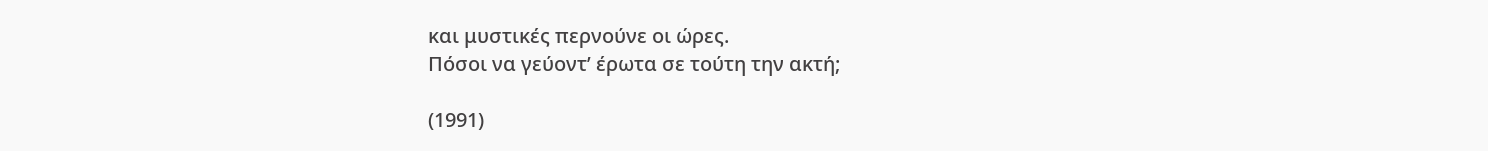και μυστικές περνούνε οι ώρες.
Πόσοι να γεύοντ’ έρωτα σε τούτη την ακτή;

(1991)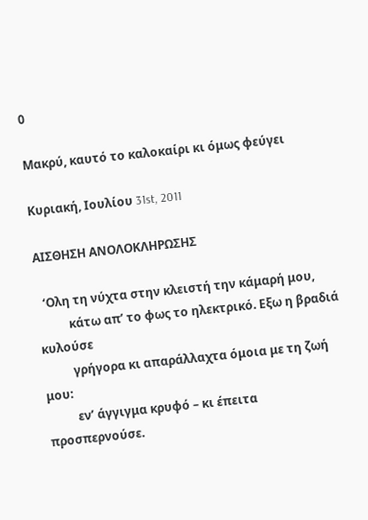0

Μακρύ, καυτό το καλοκαίρι κι όμως φεύγει

Κυριακή, Ιουλίου 31st, 2011

ΑΙΣΘΗΣΗ ΑΝΟΛΟΚΛΗΡΩΣΗΣ

  ‘Ολη τη νύχτα στην κλειστή την κάμαρή μου,
          κάτω απ’ το φως το ηλεκτρικό. Εξω η βραδιά κυλούσε
          γρήγορα κι απαράλλαχτα όμοια με τη ζωή μου:
          εν’ άγγιγμα κρυφό – κι έπειτα προσπερνούσε.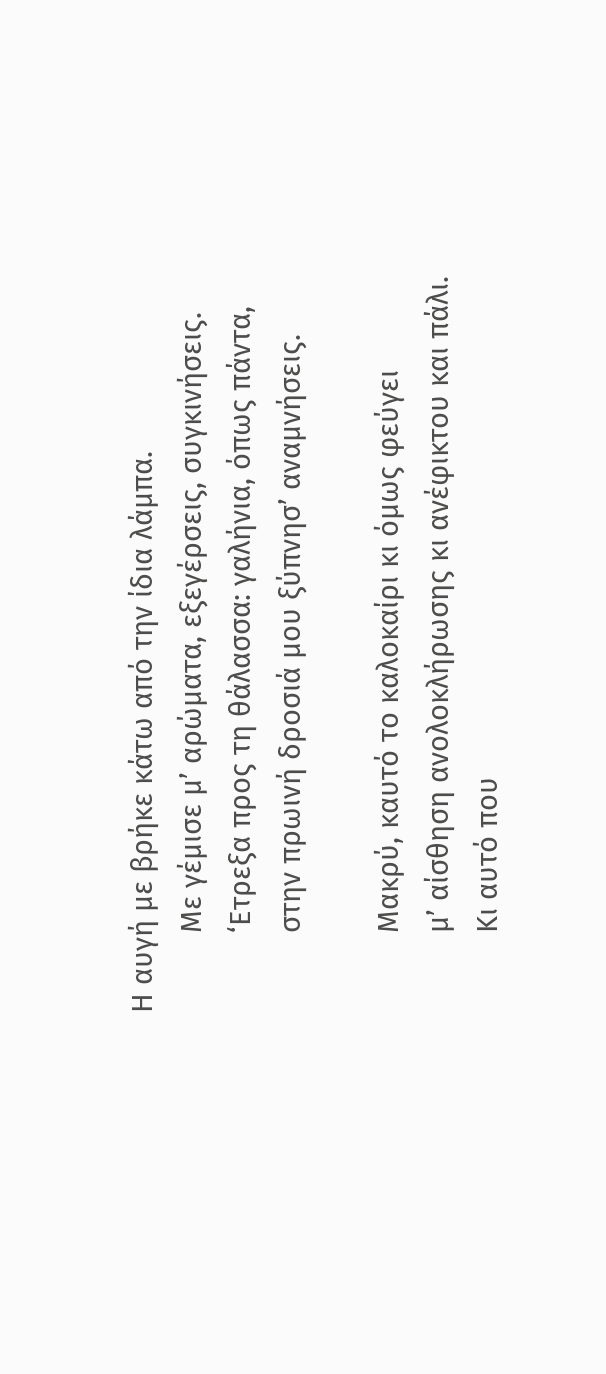Η αυγή με βρήκε κάτω από την ίδια λάμπα.
          Με γέμισε μ’ αρώματα, εξεγέρσεις, συγκινήσεις.
          ‘Ετρεξα προς τη θάλασσα: γαλήνια, όπως πάντα,
          στην πρωινή δροσιά μου ξύπνησ’ αναμνήσεις.

          Μακρύ, καυτό το καλοκαίρι κι όμως φεύγει
          μ’ αίσθηση ανολοκλήρωσης κι ανέφικτου και πάλι.
          Κι αυτό που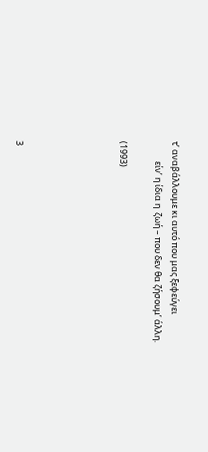τ’ αναβάλλουμε κι αυτό που μας ξεφεύγει
          είν’ η ίδια η  ζωή – που δεν θα ζήσουμ’ άλλη.

(1993)





3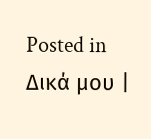Posted in Δικά μου |